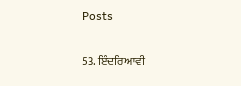Posts

53. ਇੰਦਰਿਆਵੀ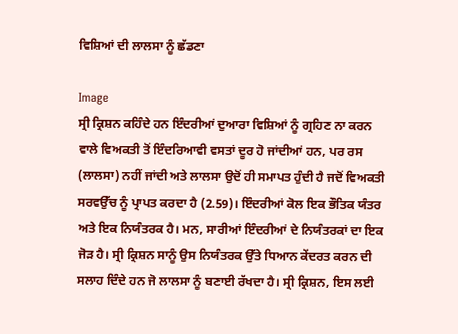ਵਿਸ਼ਿਆਂ ਦੀ ਲਾਲਸਾ ਨੂੰ ਛੱਡਣਾ

Image
ਸ੍ਰੀ ਕ੍ਰਿਸ਼ਨ ਕਹਿੰਦੇ ਹਨ ਇੰਦਰੀਆਂ ਦੁਆਰਾ ਵਿਸ਼ਿਆਂ ਨੂੰ ਗ੍ਰਹਿਣ ਨਾ ਕਰਨ ਵਾਲੇ ਵਿਅਕਤੀ ਤੋਂ ਇੰਦਰਿਆਵੀ ਵਸਤਾਂ ਦੂਰ ਹੋ ਜਾਂਦੀਆਂ ਹਨ, ਪਰ ਰਸ (ਲਾਲਸਾ) ਨਹੀਂ ਜਾਂਦੀ ਅਤੇ ਲਾਲਸਾ ਉਦੋਂ ਹੀ ਸਮਾਪਤ ਹੁੰਦੀ ਹੈ ਜਦੋਂ ਵਿਅਕਤੀ ਸਰਵਉੱਚ ਨੂੰ ਪ੍ਰਾਪਤ ਕਰਦਾ ਹੈ (2.59)। ਇੰਦਰੀਆਂ ਕੋਲ ਇਕ ਭੌਤਿਕ ਯੰਤਰ ਅਤੇ ਇਕ ਨਿਯੰਤਰਕ ਹੈ। ਮਨ, ਸਾਰੀਆਂ ਇੰਦਰੀਆਂ ਦੇ ਨਿਯੰਤਰਕਾਂ ਦਾ ਇਕ ਜੋੜ ਹੈ। ਸ੍ਰੀ ਕ੍ਰਿਸ਼ਨ ਸਾਨੂੰ ਉਸ ਨਿਯੰਤਰਕ ਉੱਤੇ ਧਿਆਨ ਕੇਂਦਰਤ ਕਰਨ ਦੀ ਸਲਾਹ ਦਿੰਦੇ ਹਨ ਜੋ ਲਾਲਸਾ ਨੂੰ ਬਣਾਈ ਰੱਖਦਾ ਹੈ। ਸ੍ਰੀ ਕ੍ਰਿਸ਼ਨ, ਇਸ ਲਈ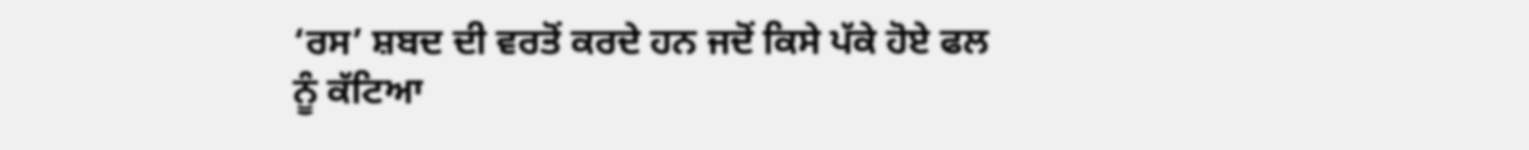‘ਰਸ’ ਸ਼ਬਦ ਦੀ ਵਰਤੋਂ ਕਰਦੇ ਹਨ ਜਦੋਂ ਕਿਸੇ ਪੱਕੇ ਹੋਏ ਫਲ ਨੂੰ ਕੱਟਿਆ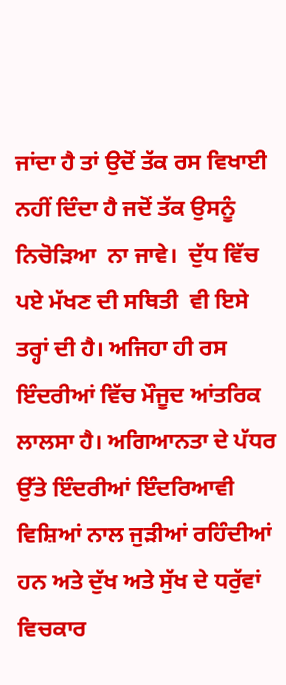ਜਾਂਦਾ ਹੈ ਤਾਂ ਉਦੋਂ ਤੱਕ ਰਸ ਵਿਖਾਈ ਨਹੀਂ ਦਿੰਦਾ ਹੈ ਜਦੋਂ ਤੱਕ ਉਸਨੂੰ ਨਿਚੋੜਿਆ  ਨਾ ਜਾਵੇ।  ਦੁੱਧ ਵਿੱਚ ਪਏ ਮੱਖਣ ਦੀ ਸਥਿਤੀ  ਵੀ ਇਸੇ ਤਰ੍ਹਾਂ ਦੀ ਹੈ। ਅਜਿਹਾ ਹੀ ਰਸ ਇੰਦਰੀਆਂ ਵਿੱਚ ਮੌਜੂਦ ਆਂਤਰਿਕ ਲਾਲਸਾ ਹੈ। ਅਗਿਆਨਤਾ ਦੇ ਪੱਧਰ ਉੱਤੇ ਇੰਦਰੀਆਂ ਇੰਦਰਿਆਵੀ ਵਿਸ਼ਿਆਂ ਨਾਲ ਜੁੜੀਆਂ ਰਹਿੰਦੀਆਂ ਹਨ ਅਤੇ ਦੁੱਖ ਅਤੇ ਸੁੱਖ ਦੇ ਧਰੁੱਵਾਂ ਵਿਚਕਾਰ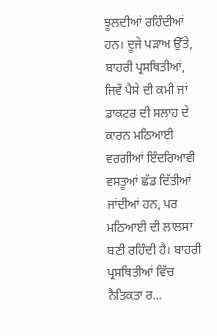ਝੂਲਦੀਆਂ ਰਹਿੰਦੀਆਂ ਹਨ। ਦੂਜੇ ਪੜਾਅ ਉੱਤੇ, ਬਾਹਰੀ ਪ੍ਰਸਥਿਤੀਆਂ, ਜਿਵੇਂ ਪੈਸੇ ਦੀ ਕਮੀ ਜਾਂ ਡਾਕਟਰ ਦੀ ਸਲਾਹ ਦੇ ਕਾਰਨ ਮਠਿਆਈ ਵਰਗੀਆਂ ਇੰਦਰਿਆਵੀ ਵਸਤੂਆਂ ਛੱਡ ਦਿੱਤੀਆਂ ਜਾਂਦੀਆਂ ਹਨ, ਪਰ ਮਠਿਆਈ ਦੀ ਲਾਲਸਾ ਬਣੀ ਰਹਿੰਦੀ ਹੈ। ਬਾਹਰੀ ਪ੍ਰਸਥਿਤੀਆਂ ਵਿੱਚ ਨੈਤਿਕਤਾ ਰ...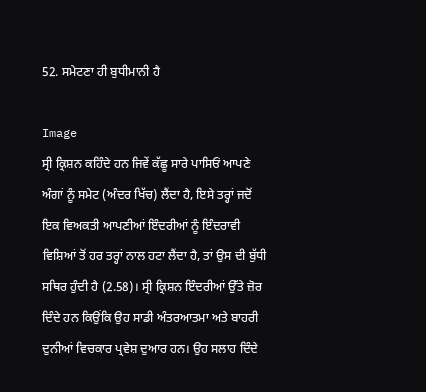52. ਸਮੇਟਣਾ ਹੀ ਬੁਧੀਮਾਨੀ ਹੈ

Image
ਸ੍ਰੀ ਕ੍ਰਿਸ਼ਨ ਕਹਿੰਦੇ ਹਨ ਜਿਵੇਂ ਕੱਛੂ ਸਾਰੇ ਪਾਸਿਓਂ ਆਪਣੇ ਅੰਗਾਂ ਨੂੰ ਸਮੇਟ (ਅੰਦਰ ਖਿੱਚ) ਲੈਂਦਾ ਹੈ, ਇਸੇ ਤਰ੍ਹਾਂ ਜਦੋਂ ਇਕ ਵਿਅਕਤੀ ਆਪਣੀਆਂ ਇੰਦਰੀਆਂ ਨੂੰ ਇੰਦਰਾਵੀ ਵਿਸ਼ਿਆਂ ਤੋਂ ਹਰ ਤਰ੍ਹਾਂ ਨਾਲ ਹਟਾ ਲੈਂਦਾ ਹੈ, ਤਾਂ ਉਸ ਦੀ ਬੁੱਧੀ ਸਥਿਰ ਹੁੰਦੀ ਹੈ (2.58)। ਸ੍ਰੀ ਕ੍ਰਿਸ਼ਨ ਇੰਦਰੀਆਂ ਉੱਤੇ ਜ਼ੋਰ ਦਿੰਦੇ ਹਨ ਕਿਉਂਕਿ ਉਹ ਸਾਡੀ ਅੰਤਰਆਤਮਾ ਅਤੇ ਬਾਹਰੀ ਦੁਨੀਆਂ ਵਿਚਕਾਰ ਪ੍ਰਵੇਸ਼ ਦੁਆਰ ਹਨ। ਉਹ ਸਲਾਹ ਦਿੰਦੇ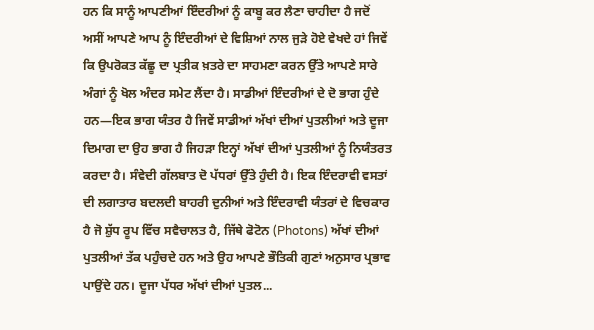ਹਨ ਕਿ ਸਾਨੂੰ ਆਪਣੀਆਂ ਇੰਦਰੀਆਂ ਨੂੰ ਕਾਬੂ ਕਰ ਲੈਣਾ ਚਾਹੀਦਾ ਹੈ ਜਦੋਂ ਅਸੀਂ ਆਪਣੇ ਆਪ ਨੂੰ ਇੰਦਰੀਆਂ ਦੇ ਵਿਸ਼ਿਆਂ ਨਾਲ ਜੁੜੇ ਹੋਏ ਵੇਖਦੇ ਹਾਂ ਜਿਵੇਂ ਕਿ ਉਪਰੋਕਤ ਕੱਛੂ ਦਾ ਪ੍ਰਤੀਕ ਖ਼ਤਰੇ ਦਾ ਸਾਹਮਣਾ ਕਰਨ ਉੱਤੇ ਆਪਣੇ ਸਾਰੇ ਅੰਗਾਂ ਨੂੰ ਖੋਲ ਅੰਦਰ ਸਮੇਟ ਲੈਂਦਾ ਹੈ। ਸਾਡੀਆਂ ਇੰਦਰੀਆਂ ਦੇ ਦੋ ਭਾਗ ਹੁੰਦੇ ਹਨ—ਇਕ ਭਾਗ ਯੰਤਰ ਹੈ ਜਿਵੇਂ ਸਾਡੀਆਂ ਅੱਖਾਂ ਦੀਆਂ ਪੁਤਲੀਆਂ ਅਤੇ ਦੂਜਾ ਦਿਮਾਗ ਦਾ ਉਹ ਭਾਗ ਹੈ ਜਿਹੜਾ ਇਨ੍ਹਾਂ ਅੱਖਾਂ ਦੀਆਂ ਪੁਤਲੀਆਂ ਨੂੰ ਨਿਯੰਤਰਤ ਕਰਦਾ ਹੈ। ਸੰਵੇਦੀ ਗੱਲਬਾਤ ਦੋ ਪੱਧਰਾਂ ਉੱਤੇ ਹੁੰਦੀ ਹੈ। ਇਕ ਇੰਦਰਾਵੀ ਵਸਤਾਂ ਦੀ ਲਗਾਤਾਰ ਬਦਲਦੀ ਬਾਹਰੀ ਦੁਨੀਆਂ ਅਤੇ ਇੰਦਰਾਵੀ ਯੰਤਰਾਂ ਦੇ ਵਿਚਕਾਰ ਹੈ ਜੋ ਸ਼ੁੱਧ ਰੂਪ ਵਿੱਚ ਸਵੈਚਾਲਤ ਹੈ, ਜਿੱਥੇ ਫੋਟੋਨ (Photons) ਅੱਖਾਂ ਦੀਆਂ ਪੁਤਲੀਆਂ ਤੱਕ ਪਹੁੰਚਦੇ ਹਨ ਅਤੇ ਉਹ ਆਪਣੇ ਭੌਤਿਕੀ ਗੁਣਾਂ ਅਨੁਸਾਰ ਪ੍ਰਭਾਵ ਪਾਉਂਦੇ ਹਨ। ਦੂਜਾ ਪੱਧਰ ਅੱਖਾਂ ਦੀਆਂ ਪੁਤਲ...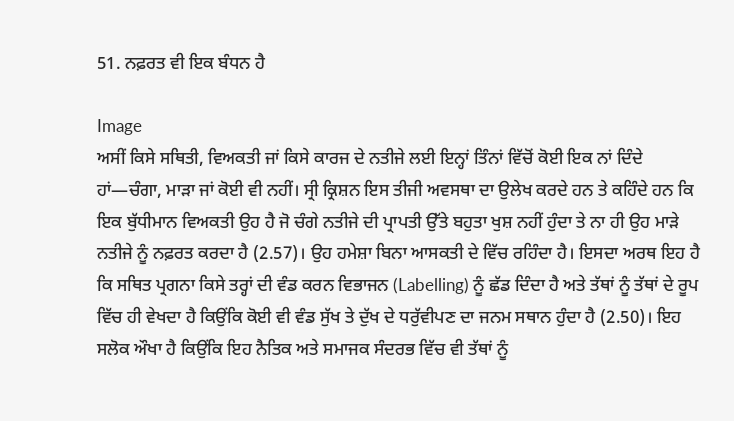51. ਨਫ਼ਰਤ ਵੀ ਇਕ ਬੰਧਨ ਹੈ

Image
ਅਸੀਂ ਕਿਸੇ ਸਥਿਤੀ, ਵਿਅਕਤੀ ਜਾਂ ਕਿਸੇ ਕਾਰਜ ਦੇ ਨਤੀਜੇ ਲਈ ਇਨ੍ਹਾਂ ਤਿੰਨਾਂ ਵਿੱਚੋਂ ਕੋਈ ਇਕ ਨਾਂ ਦਿੰਦੇ ਹਾਂ—ਚੰਗਾ, ਮਾੜਾ ਜਾਂ ਕੋਈ ਵੀ ਨਹੀਂ। ਸ੍ਰੀ ਕ੍ਰਿਸ਼ਨ ਇਸ ਤੀਜੀ ਅਵਸਥਾ ਦਾ ਉਲੇਖ ਕਰਦੇ ਹਨ ਤੇ ਕਹਿੰਦੇ ਹਨ ਕਿ ਇਕ ਬੁੱਧੀਮਾਨ ਵਿਅਕਤੀ ਉਹ ਹੈ ਜੋ ਚੰਗੇ ਨਤੀਜੇ ਦੀ ਪ੍ਰਾਪਤੀ ਉੱਤੇ ਬਹੁਤਾ ਖੁਸ਼ ਨਹੀਂ ਹੁੰਦਾ ਤੇ ਨਾ ਹੀ ਉਹ ਮਾੜੇ ਨਤੀਜੇ ਨੂੰ ਨਫ਼ਰਤ ਕਰਦਾ ਹੈ (2.57)। ਉਹ ਹਮੇਸ਼ਾ ਬਿਨਾ ਆਸਕਤੀ ਦੇ ਵਿੱਚ ਰਹਿੰਦਾ ਹੈ। ਇਸਦਾ ਅਰਥ ਇਹ ਹੈ ਕਿ ਸਥਿਤ ਪ੍ਰਗਨਾ ਕਿਸੇ ਤਰ੍ਹਾਂ ਦੀ ਵੰਡ ਕਰਨ ਵਿਭਾਜਨ (Labelling) ਨੂੰ ਛੱਡ ਦਿੰਦਾ ਹੈ ਅਤੇ ਤੱਥਾਂ ਨੂੰ ਤੱਥਾਂ ਦੇ ਰੂਪ ਵਿੱਚ ਹੀ ਵੇਖਦਾ ਹੈ ਕਿਉਂਕਿ ਕੋਈ ਵੀ ਵੰਡ ਸੁੱਖ ਤੇ ਦੁੱਖ ਦੇ ਧਰੁੱਵੀਪਣ ਦਾ ਜਨਮ ਸਥਾਨ ਹੁੰਦਾ ਹੈ (2.50)। ਇਹ ਸਲੋਕ ਔਖਾ ਹੈ ਕਿਉਂਕਿ ਇਹ ਨੈਤਿਕ ਅਤੇ ਸਮਾਜਕ ਸੰਦਰਭ ਵਿੱਚ ਵੀ ਤੱਥਾਂ ਨੂੰ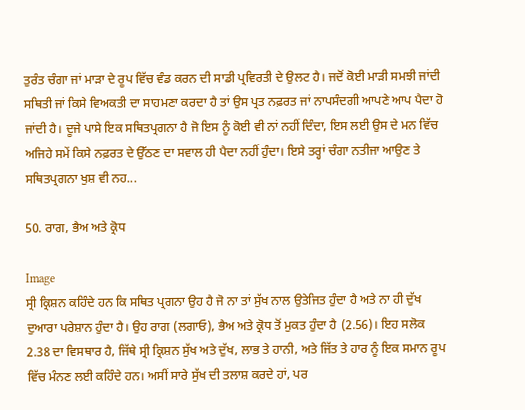ਤੁਰੰਤ ਚੰਗਾ ਜਾਂ ਮਾੜਾ ਦੇ ਰੂਪ ਵਿੱਚ ਵੰਡ ਕਰਨ ਦੀ ਸਾਡੀ ਪ੍ਰਵਿਰਤੀ ਦੇ ਉਲਟ ਹੈ। ਜਦੋਂ ਕੋਈ ਮਾੜੀ ਸਮਝੀ ਜਾਂਦੀ ਸਥਿਤੀ ਜਾਂ ਕਿਸੇ ਵਿਅਕਤੀ ਦਾ ਸਾਹਮਣਾ ਕਰਦਾ ਹੈ ਤਾਂ ਉਸ ਪ੍ਰਤ ਨਫ਼ਰਤ ਜਾਂ ਨਾਪਸੰਦਗੀ ਆਪਣੇ ਆਪ ਪੈਦਾ ਹੋ ਜਾਂਦੀ ਹੈ। ਦੂਜੇ ਪਾਸੇ ਇਕ ਸਥਿਤਪ੍ਰਗਨਾ ਹੈ ਜੋ ਇਸ ਨੂੰ ਕੋਈ ਵੀ ਨਾਂ ਨਹੀਂ ਦਿੰਦਾ, ਇਸ ਲਈ ਉਸ ਦੇ ਮਨ ਵਿੱਚ ਅਜਿਹੇ ਸਮੇਂ ਕਿਸੇ ਨਫ਼ਰਤ ਦੇ ਉੱਠਣ ਦਾ ਸਵਾਲ ਹੀ ਪੈਦਾ ਨਹੀਂ ਹੁੰਦਾ। ਇਸੇ ਤਰ੍ਹਾਂ ਚੰਗਾ ਨਤੀਜਾ ਆਉਣ ਤੇ ਸਥਿਤਪ੍ਰਗਨਾ ਖੁਸ਼ ਵੀ ਨਹ...

50. ਰਾਗ, ਭੈਅ ਅਤੇ ਕ੍ਰੋਧ

Image
ਸ੍ਰੀ ਕ੍ਰਿਸ਼ਨ ਕਹਿੰਦੇ ਹਨ ਕਿ ਸਥਿਤ ਪ੍ਰਗਨਾ ਉਹ ਹੈ ਜੋ ਨਾ ਤਾਂ ਸੁੱਖ ਨਾਲ ਉਤੇਜਿਤ ਹੁੰਦਾ ਹੈ ਅਤੇ ਨਾ ਹੀ ਦੁੱਖ ਦੁਆਰਾ ਪਰੇਸ਼ਾਨ ਹੁੰਦਾ ਹੈ। ਉਹ ਰਾਗ (ਲਗਾਓ), ਭੈਅ ਅਤੇ ਕ੍ਰੋਧ ਤੋਂ ਮੁਕਤ ਹੁੰਦਾ ਹੈ (2.56)। ਇਹ ਸਲੋਕ 2.38 ਦਾ ਵਿਸਥਾਰ ਹੈ, ਜਿੱਥੇ ਸ੍ਰੀ ਕ੍ਰਿਸ਼ਨ ਸੁੱਖ ਅਤੇ ਦੁੱਖ, ਲਾਭ ਤੇ ਹਾਨੀ, ਅਤੇ ਜਿੱਤ ਤੇ ਹਾਰ ਨੂੰ ਇਕ ਸਮਾਨ ਰੂਪ ਵਿੱਚ ਮੰਨਣ ਲਈ ਕਹਿੰਦੇ ਹਨ। ਅਸੀਂ ਸਾਰੇ ਸੁੱਖ ਦੀ ਤਲਾਸ਼ ਕਰਦੇ ਹਾਂ, ਪਰ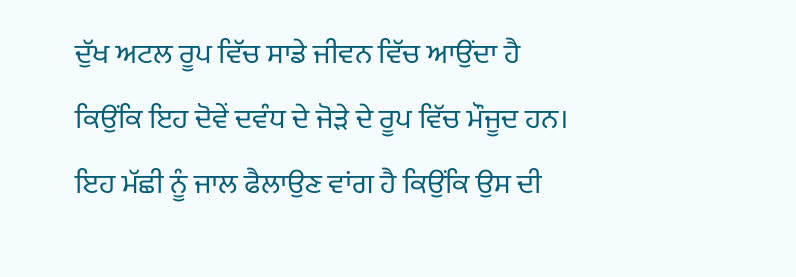ਦੁੱਖ ਅਟਲ ਰੂਪ ਵਿੱਚ ਸਾਡੇ ਜੀਵਨ ਵਿੱਚ ਆਉਂਦਾ ਹੈ ਕਿਉਂਕਿ ਇਹ ਦੋਵੇਂ ਦਵੰਧ ਦੇ ਜੋੜੇ ਦੇ ਰੂਪ ਵਿੱਚ ਮੌਜੂਦ ਹਨ। ਇਹ ਮੱਛੀ ਨੂੰ ਜਾਲ ਫੈਲਾਉਣ ਵਾਂਗ ਹੈ ਕਿਉਂਕਿ ਉਸ ਦੀ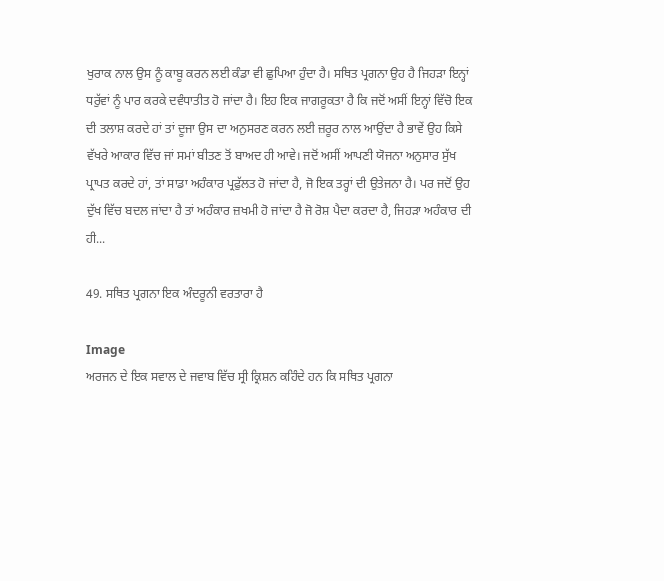ਖੁਰਾਕ ਨਾਲ ਉਸ ਨੂੰ ਕਾਬੂ ਕਰਨ ਲਈ ਕੰਡਾ ਵੀ ਛੁਪਿਆ ਹੁੰਦਾ ਹੈ। ਸਥਿਤ ਪ੍ਰਗਨਾ ਉਹ ਹੈ ਜਿਹੜਾ ਇਨ੍ਹਾਂ ਧਰੁੱਵਾਂ ਨੂੰ ਪਾਰ ਕਰਕੇ ਦਵੰਧਾਤੀਤ ਹੋ ਜਾਂਦਾ ਹੈ। ਇਹ ਇਕ ਜਾਗਰੂਕਤਾ ਹੈ ਕਿ ਜਦੋਂ ਅਸੀਂ ਇਨ੍ਹਾਂ ਵਿੱਚੋ ਇਕ ਦੀ ਤਲਾਸ਼ ਕਰਦੇ ਹਾਂ ਤਾਂ ਦੂਜਾ ਉਸ ਦਾ ਅਨੁਸਰਣ ਕਰਨ ਲਈ ਜ਼ਰੂਰ ਨਾਲ ਆਉਂਦਾ ਹੈ ਭਾਵੇਂ ਉਹ ਕਿਸੇ ਵੱਖਰੇ ਆਕਾਰ ਵਿੱਚ ਜਾਂ ਸਮਾਂ ਬੀਤਣ ਤੋਂ ਬਾਅਦ ਹੀ ਆਵੇ। ਜਦੋਂ ਅਸੀਂ ਆਪਣੀ ਯੋਜਨਾ ਅਨੁਸਾਰ ਸੁੱਖ ਪ੍ਰਾਪਤ ਕਰਦੇ ਹਾਂ, ਤਾਂ ਸਾਡਾ ਅਹੰਕਾਰ ਪ੍ਰਫੁੱਲਤ ਹੋ ਜਾਂਦਾ ਹੈ, ਜੋ ਇਕ ਤਰ੍ਹਾਂ ਦੀ ਉਤੇਜਨਾ ਹੈ। ਪਰ ਜਦੋਂ ਉਹ ਦੁੱਖ ਵਿੱਚ ਬਦਲ ਜਾਂਦਾ ਹੈ ਤਾਂ ਅਹੰਕਾਰ ਜ਼ਖਮੀ ਹੋ ਜਾਂਦਾ ਹੈ ਜੋ ਰੋਸ਼ ਪੈਦਾ ਕਰਦਾ ਹੈ, ਜਿਹੜਾ ਅਹੰਕਾਰ ਦੀ ਹੀ...

49. ਸਥਿਤ ਪ੍ਰਗਨਾ ਇਕ ਅੰਦਰੂਨੀ ਵਰਤਾਰਾ ਹੈ

Image
ਅਰਜਨ ਦੇ ਇਕ ਸਵਾਲ ਦੇ ਜਵਾਬ ਵਿੱਚ ਸ੍ਰੀ ਕ੍ਰਿਸ਼ਨ ਕਹਿੰਦੇ ਹਨ ਕਿ ਸਥਿਤ ਪ੍ਰਗਨਾ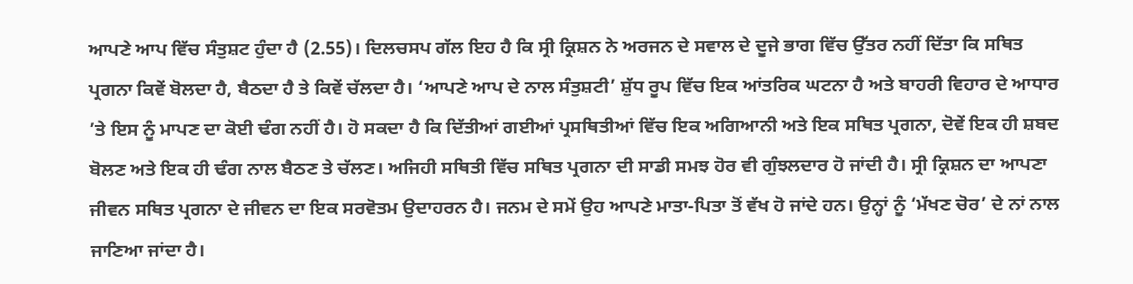ਆਪਣੇ ਆਪ ਵਿੱਚ ਸੰਤੁਸ਼ਟ ਹੁੰਦਾ ਹੈ (2.55)। ਦਿਲਚਸਪ ਗੱਲ ਇਹ ਹੈ ਕਿ ਸ੍ਰੀ ਕ੍ਰਿਸ਼ਨ ਨੇ ਅਰਜਨ ਦੇ ਸਵਾਲ ਦੇ ਦੂਜੇ ਭਾਗ ਵਿੱਚ ਉੱਤਰ ਨਹੀਂ ਦਿੱਤਾ ਕਿ ਸਥਿਤ ਪ੍ਰਗਨਾ ਕਿਵੇਂ ਬੋਲਦਾ ਹੈ, ਬੈਠਦਾ ਹੈ ਤੇ ਕਿਵੇਂ ਚੱਲਦਾ ਹੈ। ‘ਆਪਣੇ ਆਪ ਦੇ ਨਾਲ ਸੰਤੁਸ਼ਟੀ’ ਸ਼ੁੱਧ ਰੂਪ ਵਿੱਚ ਇਕ ਆਂਤਰਿਕ ਘਟਨਾ ਹੈ ਅਤੇ ਬਾਹਰੀ ਵਿਹਾਰ ਦੇ ਆਧਾਰ ’ਤੇ ਇਸ ਨੂੰ ਮਾਪਣ ਦਾ ਕੋਈ ਢੰਗ ਨਹੀਂ ਹੈ। ਹੋ ਸਕਦਾ ਹੈ ਕਿ ਦਿੱਤੀਆਂ ਗਈਆਂ ਪ੍ਰਸਥਿਤੀਆਂ ਵਿੱਚ ਇਕ ਅਗਿਆਨੀ ਅਤੇ ਇਕ ਸਥਿਤ ਪ੍ਰਗਨਾ, ਦੋਵੇਂ ਇਕ ਹੀ ਸ਼ਬਦ ਬੋਲਣ ਅਤੇ ਇਕ ਹੀ ਢੰਗ ਨਾਲ ਬੈਠਣ ਤੇ ਚੱਲਣ। ਅਜਿਹੀ ਸਥਿਤੀ ਵਿੱਚ ਸਥਿਤ ਪ੍ਰਗਨਾ ਦੀ ਸਾਡੀ ਸਮਝ ਹੋਰ ਵੀ ਗੁੰਝਲਦਾਰ ਹੋ ਜਾਂਦੀ ਹੈ। ਸ੍ਰੀ ਕ੍ਰਿਸ਼ਨ ਦਾ ਆਪਣਾ ਜੀਵਨ ਸਥਿਤ ਪ੍ਰਗਨਾ ਦੇ ਜੀਵਨ ਦਾ ਇਕ ਸਰਵੋਤਮ ਉਦਾਹਰਨ ਹੈ। ਜਨਮ ਦੇ ਸਮੇਂ ਉਹ ਆਪਣੇ ਮਾਤਾ-ਪਿਤਾ ਤੋਂ ਵੱਖ ਹੋ ਜਾਂਦੇ ਹਨ। ਉਨ੍ਹਾਂ ਨੂੰ ‘ਮੱਖਣ ਚੋਰ’ ਦੇ ਨਾਂ ਨਾਲ ਜਾਣਿਆ ਜਾਂਦਾ ਹੈ।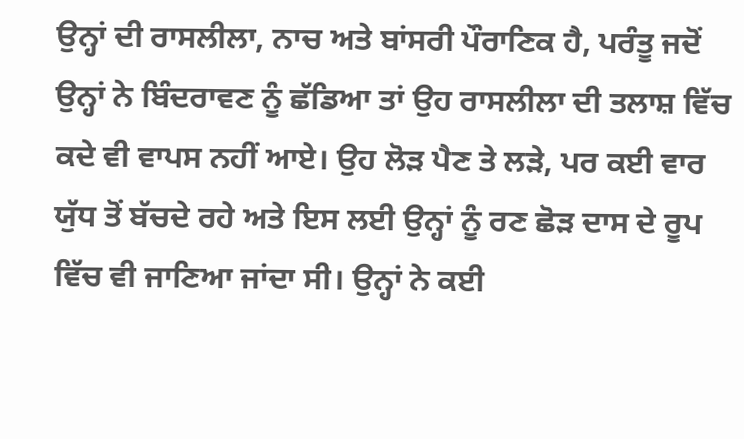ਉਨ੍ਹਾਂ ਦੀ ਰਾਸਲੀਲਾ, ਨਾਚ ਅਤੇ ਬਾਂਸਰੀ ਪੌਰਾਣਿਕ ਹੈ, ਪਰੰਤੂ ਜਦੋਂ ਉਨ੍ਹਾਂ ਨੇ ਬਿੰਦਰਾਵਣ ਨੂੰ ਛੱਡਿਆ ਤਾਂ ਉਹ ਰਾਸਲੀਲਾ ਦੀ ਤਲਾਸ਼ ਵਿੱਚ ਕਦੇ ਵੀ ਵਾਪਸ ਨਹੀਂ ਆਏ। ਉਹ ਲੋੜ ਪੈਣ ਤੇ ਲੜੇ, ਪਰ ਕਈ ਵਾਰ ਯੁੱਧ ਤੋਂ ਬੱਚਦੇ ਰਹੇ ਅਤੇ ਇਸ ਲਈ ਉਨ੍ਹਾਂ ਨੂੰ ਰਣ ਛੋੜ ਦਾਸ ਦੇ ਰੂਪ ਵਿੱਚ ਵੀ ਜਾਣਿਆ ਜਾਂਦਾ ਸੀ। ਉਨ੍ਹਾਂ ਨੇ ਕਈ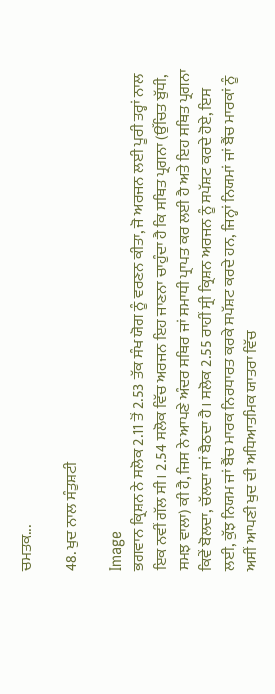ਚਮਤਕ...

48. ਖੁਦ ਨਾਲ ਸੰਤੁਸ਼ਟੀ

Image
ਭਗਵਾਨ ਕ੍ਰਿਸ਼ਨ ਨੇ ਸਲੋਕ 2.11 ਤੋਂ 2.53 ਤੱਕ ਸੰਖ ਯੋਗ ਨੂੰ ਵਰਣਨ ਕੀਤਾ, ਜੋ ਅਰਜਨ ਲਈ ਪੂਰੀ ਤਰ੍ਹਾਂ ਨਾਲ ਇਕ ਨਵੀਂ ਗੱਲ ਸੀ। 2.54 ਸਲੋਕ ਵਿੱਚ ਅਰਜਨ ਇਹ ਜਾਣਨਾ ਚਾਹੁੰਦਾ ਹੈ ਕਿ ਸਥਿਤ ਪ੍ਰਗਨਾ (ਉੱਚਿਤ ਬੁੱਧੀ, ਸਮਝ ਵਾਲਾ) ਕੀ ਹੈ, ਜਿਸ ਨੇ ਆਪਣੇ ਅੰਦਰ ਸਥਿਰ ਜਾਂ ਸਮਾਧੀ ਪ੍ਰਾਪਤ ਕਰ ਲਈ ਹੈ ਅਤੇ ਇਹ ਸਥਿਤ ਪ੍ਰਗਨਾ ਕਿਵੇਂ ਬੋਲਦਾ, ਚੱਲਦਾ ਜਾਂ ਬੈਠਦਾ ਹੈ। ਸਲੋਕ 2.55 ਰਾਹੀਂ ਸ੍ਰੀ ਕ੍ਰਿਸ਼ਨ ਅਰਜਨ ਨੂੰ ਸਪੱਸ਼ਟ ਕਰਦੇ ਹੋਏ, ਇਸ ਲਈ, ਕੁੱਝ ਨਿਯਮ ਜਾਂ ਬੈਂਚ ਮਾਰਕ ਨਿਰਧਾਰਤ ਕਰਕੇ ਸਪੱਸ਼ਟ ਕਰਦੇ ਹਨ, ਜਿਨ੍ਹਾਂ ਨਿਯਮਾਂ ਜਾਂ ਬੈਂਚ ਮਾਰਕਾਂ ਨੂੰ ਅਸੀਂ ਆਪਣੀ ਖੁਦ ਦੀ ਅਧਿਆਤਮਿਕ ਯਾਤਰਾ ਵਿੱਚ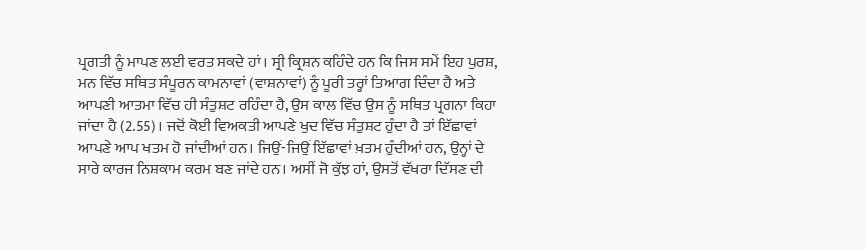ਪ੍ਰਗਤੀ ਨੂੰ ਮਾਪਣ ਲਈ ਵਰਤ ਸਕਦੇ ਹਾਂ। ਸ੍ਰੀ ਕ੍ਰਿਸ਼ਨ ਕਹਿੰਦੇ ਹਨ ਕਿ ਜਿਸ ਸਮੇਂ ਇਹ ਪੁਰਸ਼, ਮਨ ਵਿੱਚ ਸਥਿਤ ਸੰਪੂਰਨ ਕਾਮਨਾਵਾਂ (ਵਾਸ਼ਨਾਵਾਂ) ਨੂੰ ਪੂਰੀ ਤਰ੍ਹਾਂ ਤਿਆਗ ਦਿੰਦਾ ਹੈ ਅਤੇ ਆਪਣੀ ਆਤਮਾ ਵਿੱਚ ਹੀ ਸੰਤੁਸ਼ਟ ਰਹਿੰਦਾ ਹੈ, ਉਸ ਕਾਲ ਵਿੱਚ ਉਸ ਨੂੰ ਸਥਿਤ ਪ੍ਰਗਨਾ ਕਿਹਾ ਜਾਂਦਾ ਹੈ (2.55)। ਜਦੋਂ ਕੋਈ ਵਿਅਕਤੀ ਆਪਣੇ ਖੁਦ ਵਿੱਚ ਸੰਤੁਸ਼ਟ ਹੁੰਦਾ ਹੈ ਤਾਂ ਇੱਛਾਵਾਂ ਆਪਣੇ ਆਪ ਖਤਮ ਹੋ ਜਾਂਦੀਆਂ ਹਨ। ਜਿਉਂ-ਜਿਉਂ ਇੱਛਾਵਾਂ ਖ਼ਤਮ ਹੁੰਦੀਆਂ ਹਨ, ਉਨ੍ਹਾਂ ਦੇ ਸਾਰੇ ਕਾਰਜ ਨਿਸ਼ਕਾਮ ਕਰਮ ਬਣ ਜਾਂਦੇ ਹਨ। ਅਸੀਂ ਜੋ ਕੁੱਝ ਹਾਂ, ਉਸਤੋਂ ਵੱਖਰਾ ਦਿੱਸਣ ਦੀ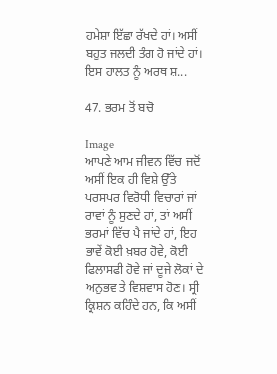ਹਮੇਸ਼ਾ ਇੱਛਾ ਰੱਖਦੇ ਹਾਂ। ਅਸੀਂ ਬਹੁਤ ਜਲਦੀ ਤੰਗ ਹੋ ਜਾਂਦੇ ਹਾਂ। ਇਸ ਹਾਲਤ ਨੂੰ ਅਰਥ ਸ਼...

47. ਭਰਮ ਤੋਂ ਬਚੋ

Image
ਆਪਣੇ ਆਮ ਜੀਵਨ ਵਿੱਚ ਜਦੋਂ ਅਸੀਂ ਇਕ ਹੀ ਵਿਸ਼ੇ ਉੱਤੇ ਪਰਸਪਰ ਵਿਰੋਧੀ ਵਿਚਾਰਾਂ ਜਾਂ ਰਾਵਾਂ ਨੂੰ ਸੁਣਦੇ ਹਾਂ, ਤਾਂ ਅਸੀਂ ਭਰਮਾਂ ਵਿੱਚ ਪੈ ਜਾਂਦੇ ਹਾਂ, ਇਹ ਭਾਵੇਂ ਕੋਈ ਖ਼ਬਰ ਹੋਵੇ, ਕੋਈ ਫਿਲਾਸਫੀ ਹੋਵੇ ਜਾਂ ਦੂਜੇ ਲੋਕਾਂ ਦੇ ਅਨੁਭਵ ਤੇ ਵਿਸ਼ਵਾਸ ਹੋਣ। ਸ੍ਰੀ ਕ੍ਰਿਸ਼ਨ ਕਹਿੰਦੇ ਹਨ, ਕਿ ਅਸੀਂ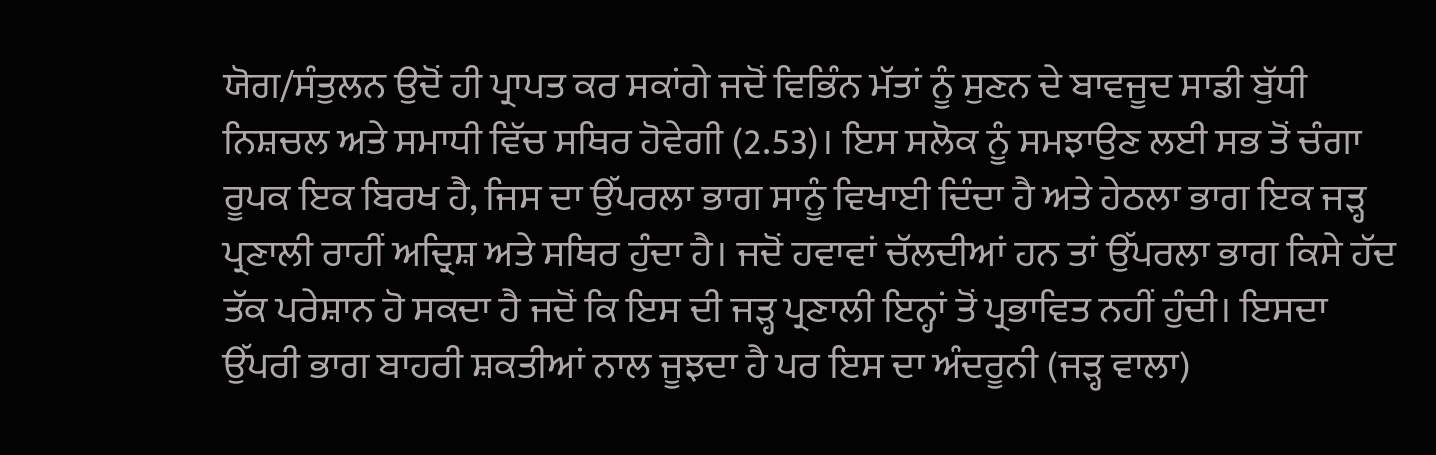ਯੋਗ/ਸੰਤੁਲਨ ਉਦੋਂ ਹੀ ਪ੍ਰਾਪਤ ਕਰ ਸਕਾਂਗੇ ਜਦੋਂ ਵਿਭਿੰਨ ਮੱਤਾਂ ਨੂੰ ਸੁਣਨ ਦੇ ਬਾਵਜੂਦ ਸਾਡੀ ਬੁੱਧੀ ਨਿਸ਼ਚਲ ਅਤੇ ਸਮਾਧੀ ਵਿੱਚ ਸਥਿਰ ਹੋਵੇਗੀ (2.53)। ਇਸ ਸਲੋਕ ਨੂੰ ਸਮਝਾਉਣ ਲਈ ਸਭ ਤੋਂ ਚੰਗਾ ਰੂਪਕ ਇਕ ਬਿਰਖ ਹੈ, ਜਿਸ ਦਾ ਉੱਪਰਲਾ ਭਾਗ ਸਾਨੂੰ ਵਿਖਾਈ ਦਿੰਦਾ ਹੈ ਅਤੇ ਹੇਠਲਾ ਭਾਗ ਇਕ ਜੜ੍ਹ ਪ੍ਰਣਾਲੀ ਰਾਹੀਂ ਅਦ੍ਰਿਸ਼ ਅਤੇ ਸਥਿਰ ਹੁੰਦਾ ਹੈ। ਜਦੋਂ ਹਵਾਵਾਂ ਚੱਲਦੀਆਂ ਹਨ ਤਾਂ ਉੱਪਰਲਾ ਭਾਗ ਕਿਸੇ ਹੱਦ ਤੱਕ ਪਰੇਸ਼ਾਨ ਹੋ ਸਕਦਾ ਹੈ ਜਦੋਂ ਕਿ ਇਸ ਦੀ ਜੜ੍ਹ ਪ੍ਰਣਾਲੀ ਇਨ੍ਹਾਂ ਤੋਂ ਪ੍ਰਭਾਵਿਤ ਨਹੀਂ ਹੁੰਦੀ। ਇਸਦਾ ਉੱਪਰੀ ਭਾਗ ਬਾਹਰੀ ਸ਼ਕਤੀਆਂ ਨਾਲ ਜੂਝਦਾ ਹੈ ਪਰ ਇਸ ਦਾ ਅੰਦਰੂਨੀ (ਜੜ੍ਹ ਵਾਲਾ)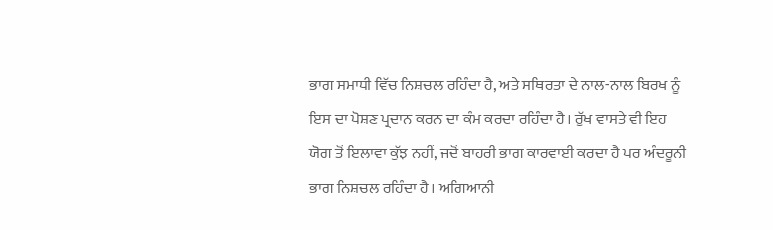ਭਾਗ ਸਮਾਧੀ ਵਿੱਚ ਨਿਸ਼ਚਲ ਰਹਿੰਦਾ ਹੈ, ਅਤੇ ਸਥਿਰਤਾ ਦੇ ਨਾਲ-ਨਾਲ ਬਿਰਖ ਨੂੰ ਇਸ ਦਾ ਪੋਸ਼ਣ ਪ੍ਰਦਾਨ ਕਰਨ ਦਾ ਕੰਮ ਕਰਦਾ ਰਹਿੰਦਾ ਹੈ। ਰੁੱਖ ਵਾਸਤੇ ਵੀ ਇਹ ਯੋਗ ਤੋਂ ਇਲਾਵਾ ਕੁੱਝ ਨਹੀਂ, ਜਦੋਂ ਬਾਹਰੀ ਭਾਗ ਕਾਰਵਾਈ ਕਰਦਾ ਹੈ ਪਰ ਅੰਦਰੂਨੀ ਭਾਗ ਨਿਸ਼ਚਲ ਰਹਿੰਦਾ ਹੈ। ਅਗਿਆਨੀ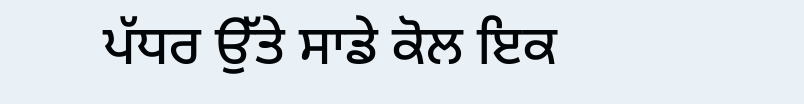ਪੱਧਰ ਉੱਤੇ ਸਾਡੇ ਕੋਲ ਇਕ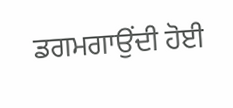ਡਗਮਗਾਉਂਦੀ ਹੋਈ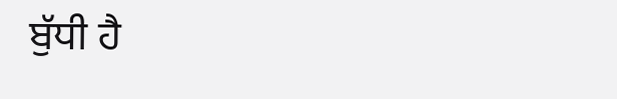ਬੁੱਧੀ ਹੈ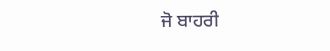ਜੋ ਬਾਹਰੀ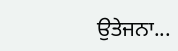ਉਤੇਜਨਾ...